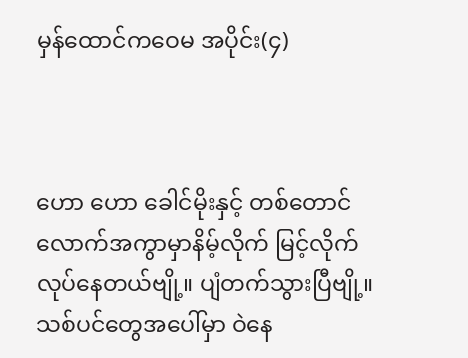မှန်ထောင်ကဝေမ အပိုင်း(၄)



ဟော ဟော ခေါင်မိုးနှင့် တစ်တောင်လောက်အကွာမှာနိမ့်လိုက် မြင့်လိုက် လုပ်နေတယ်ဗျို့။ ပျံတက်သွားပြီဗျို့။သစ်ပင်တွေအပေါ်မှာ ဝဲနေ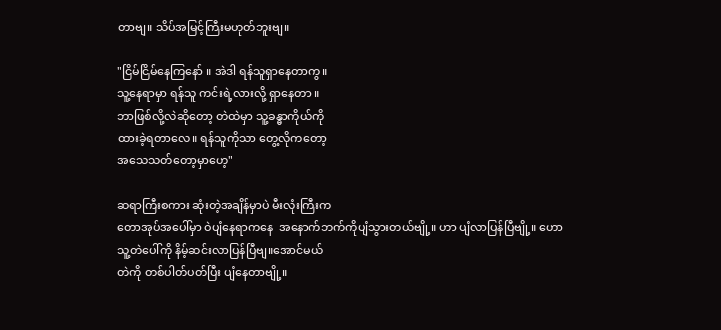တာဗျ။ သိပ်အမြင့်ကြီးမဟုတ်ဘူးဗျ။

"ငြိမ်ငြိမ်နေကြနော် ။ အဲဒါ ရန်သူရှာနေတာကွ။
သူ့နေရာမှာ ရန်သူ ကင်းရဲ့လားလို့ ရှာနေတာ ။
ဘာဖြစ်လို့လဲဆိုတော့ တဲထဲမှာ သူ့ခန္ဓာကိုယ်ကို
ထားခဲ့ရတာလေ။ ရန်သူကိုသာ တွေ့လိုကတော့
အသေသတ်တော့မှာဟေ့"

ဆရာကြီးစကား ဆုံးတဲ့အချိန်မှာပဲ မီးလုံးကြီးက
တောအုပ်အပေါ်မှာ ဝဲပျံနေရာကနေ  အနောက်ဘက်ကိုပျံသွားတယ်ဗျို့။ ဟာ ပျံလာပြန်ပြီဗျို့။ ဟော
သူ့တဲပေါ်ကို နိမ့်ဆင်းလာပြန်ပြီဗျ။အောင်မယ်
တဲကို တစ်ပါတ်ပတ်ပြီး ပျံနေတာဗျို့။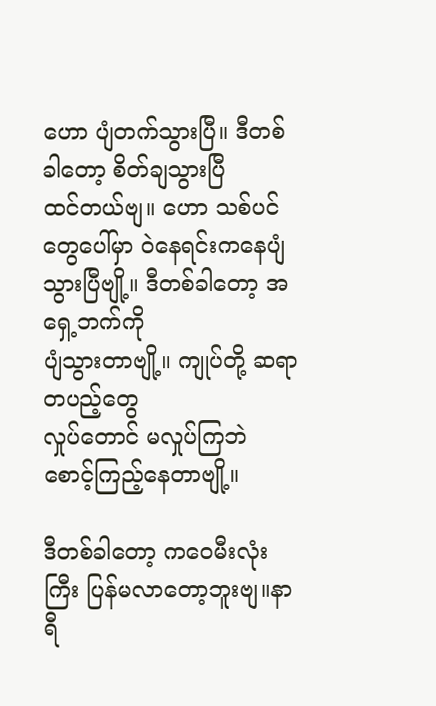ဟော ပျံတက်သွားပြီ။ ဒီတစ်ခါတော့ စိတ်ချသွားပြီ
ထင်တယ်ဗျ။ ဟော သစ်ပင်တွေပေါ်မှာ ဝဲနေရင်းကနေပျံသွားပြီဗျို့။ ဒီတစ်ခါတော့ အရှေ့ဘက်ကို
ပျံသွားတာဗျို့။ ကျုပ်တို့ ဆရာတပည့်တွေ
လှုပ်တောင် မလှုပ်ကြဘဲ စောင့်ကြည့်နေတာဗျို့။

ဒီတစ်ခါတော့ ကဝေမီးလုံးကြီး ပြန်မလာတော့ဘူးဗျ။နာရီ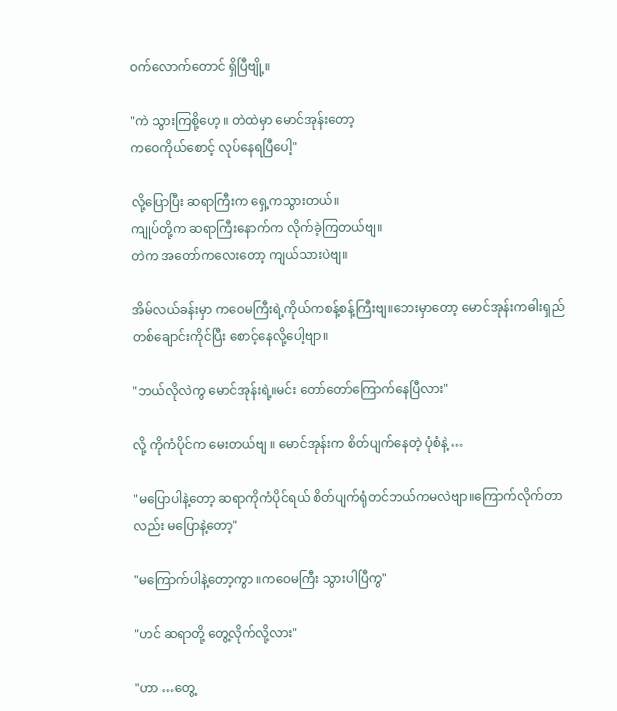ဝက်လောက်တောင် ရှိပြီဗျို့။

"ကဲ သွားကြစို့ဟေ့ ။ တဲထဲမှာ မောင်အုန်းတော့
ကဝေကိုယ်စောင့် လုပ်နေရပြီပေါ့"

လို့ပြောပြီး ဆရာကြီးက ရှေ့ကသွားတယ်။
ကျုပ်တို့က ဆရာကြီးနောက်က လိုက်ခဲ့ကြတယ်ဗျ။
တဲက အတော်ကလေးတော့ ကျယ်သားပဲဗျ။

အိမ်လယ်ခန်းမှာ ကဝေမကြီးရဲ့ကိုယ်ကစန့်စန့်ကြီးဗျ။ဘေးမှာတော့ မောင်အုန်းကဓါးရှည်တစ်ချောင်းကိုင်ပြီး စောင့်နေလို့ပေါ့ဗျာ။

"ဘယ်လိုလဲကွ မောင်အုန်းရဲ့။မင်း တော်တော်ကြောက်နေပြီလား"

လို့ ကိုကံပိုင်က မေးတယ်ဗျ ။ မောင်အုန်းက စိတ်ပျက်နေတဲ့ ပုံစံနဲ့ …

"မပြောပါနဲ့တော့ ဆရာကိုကံပိုင်ရယ် စိတ်ပျက်ရုံတင်ဘယ်ကမလဲဗျာ။ကြောက်လိုက်တာလည်း မပြောနဲ့တော့"

"မကြောက်ပါနဲ့တော့ကွာ ။ကဝေမကြီး သွားပါပြီကွ"

"ဟင် ဆရာတို့ တွေ့လိုက်လို့လား"

"ဟာ …တွေ့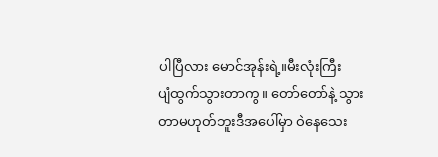ပါပြီလား မောင်အုန်းရဲ့။မီးလုံးကြီး
ပျံထွက်သွားတာကွ။ တော်တော်နဲ့ သွားတာမဟုတ်ဘူးဒီအပေါ်မှာ ဝဲနေသေး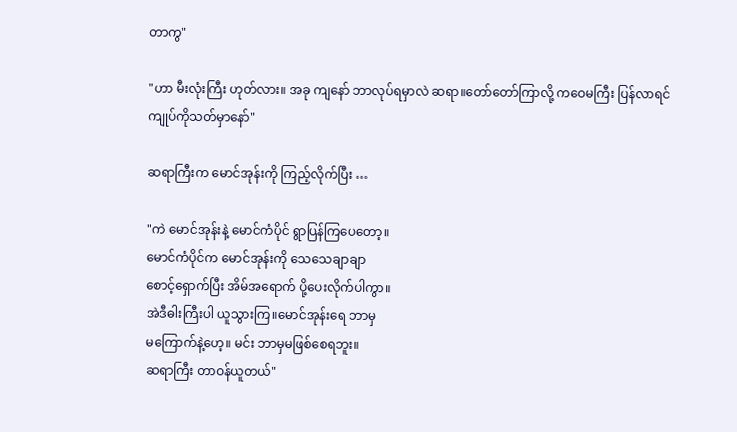တာကွ"

"ဟာ မီးလုံးကြီး ဟုတ်လား။ အခု ကျနော် ဘာလုပ်ရမှာလဲ ဆရာ။တော်တော်ကြာလို့ ကဝေမကြီး ပြန်လာရင် ကျုပ်ကိုသတ်မှာနော်"

ဆရာကြီးက မောင်အုန်းကို ကြည့်လိုက်ပြီး …

"ကဲ မောင်အုန်းနဲ့ မောင်ကံပိုင် ရွာပြန်ကြပေတော့။
မောင်ကံပိုင်က မောင်အုန်းကို သေသေချာချာ
စောင့်ရှောက်ပြီး အိမ်အရောက် ပို့ပေးလိုက်ပါကွာ။
အဲဒီဓါးကြီးပါ ယူသွားကြ။မောင်အုန်းရေ ဘာမှ
မကြောက်နဲ့ဟေ့။ မင်း ဘာမှမဖြစ်စေရဘူး။
ဆရာကြီး တာဝန်ယူတယ်"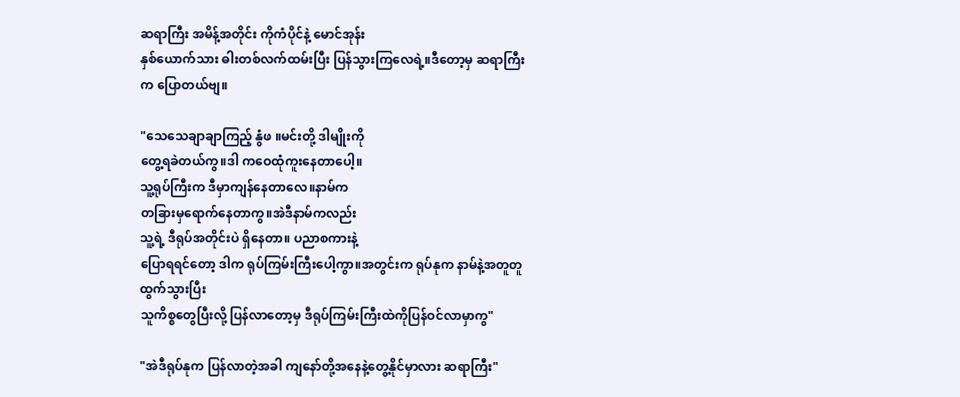ဆရာကြီး အမိန့်အတိုင်း ကိုကံပိုင်နဲ့ မောင်အုန်း
နှစ်ယောက်သား ဓါးတစ်လက်ထမ်းပြီး ပြန်သွားကြလေရဲ့။ဒီတော့မှ ဆရာကြီးက ပြောတယ်ဗျ။

"သေသေချာချာကြည့် နွံဖ ။မင်းတို့ ဒါမျိုးကို
တွေ့ရခဲတယ်ကွ။ဒါ ကဝေထုံကူးနေတာပေါ့။
သူ့ရုပ်ကြီးက ဒီမှာကျန်နေတာလေ။နာမ်က
တခြားမှရောက်နေတာကွ။အဲဒီနာမ်ကလည်း
သူ့ရဲ့ ဒီရုပ်အတိုင်းပဲ ရှိနေတာ။ ပညာစကားနဲ့
ပြောရရင်တော့ ဒါက ရုပ်ကြမ်းကြီးပေါ့ကွာ။အတွင်းက ရုပ်နုက နာမ်နဲ့အတူတူ ထွက်သွားပြီး
သူကိစ္စတွေပြီးလို့ ပြန်လာတော့မှ ဒီရုပ်ကြမ်းကြီးထဲကိုပြန်ဝင်လာမှာကွ"

"အဲဒီရုပ်နုက ပြန်လာတဲ့အခါ ကျနော်တို့အနေနဲ့တွေ့နိုင်မှာလား ဆရာကြီး"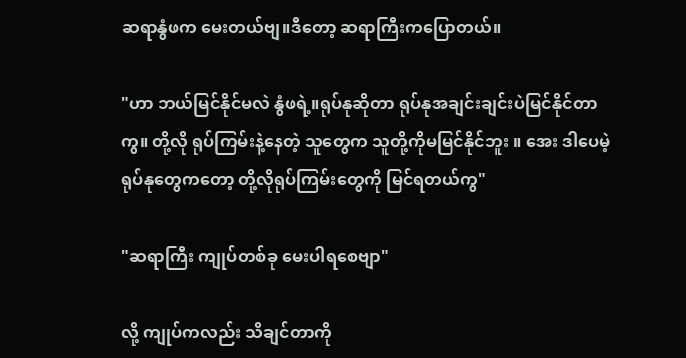ဆရာနွံဖက မေးတယ်ဗျ။ဒီတော့ ဆရာကြီးကပြောတယ်။

"ဟာ ဘယ်မြင်နိုင်မလဲ နွံဖရဲ့။ရုပ်နုဆိုတာ ရုပ်နုအချင်းချင်းပဲမြင်နိုင်တာကွ။ တို့လို ရုပ်ကြမ်းနဲ့နေတဲ့ သူတွေက သူတို့ကိုမမြင်နိုင်ဘူး ။ အေး ဒါပေမဲ့ ရုပ်နုတွေကတော့ တို့လိုရုပ်ကြမ်းတွေကို မြင်ရတယ်ကွ"

"ဆရာကြီး ကျုပ်တစ်ခု မေးပါရစေဗျာ"

လို့ ကျုပ်ကလည်း သိချင်တာကို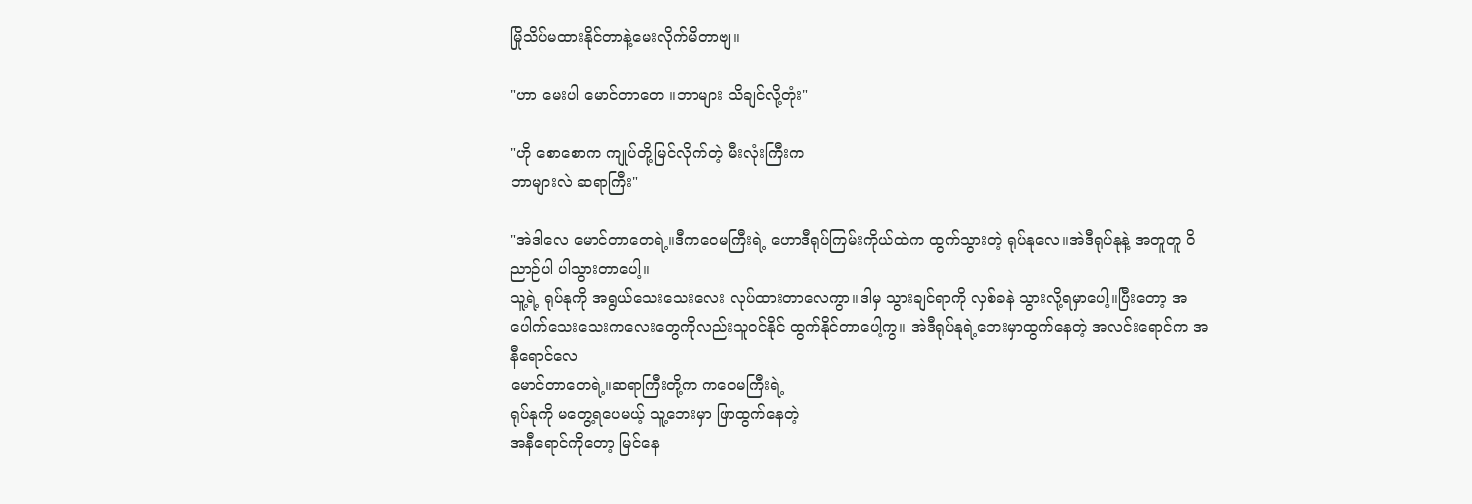မြိုသိပ်မထားနိုင်တာနဲ့မေးလိုက်မိတာဗျ။

"ဟာ မေးပါ မောင်တာတေ ။ဘာများ သိချင်လို့တုံး"

"ဟို စောစောက ကျုပ်တို့မြင်လိုက်တဲ့ မီးလုံးကြီးက
ဘာများလဲ ဆရာကြီး"

"အဲဒါလေ မောင်တာတေရဲ့။ဒီကဝေမကြီးရဲ့ ဟောဒီရုပ်ကြမ်းကိုယ်ထဲက ထွက်သွားတဲ့ ရုပ်နုလေ။အဲဒီရုပ်နုနဲ့ အတူတူ ဝိညာဉ်ပါ ပါသွားတာပေါ့။
သူ့ရဲ့ ရုပ်နုကို အရွယ်သေးသေးလေး လုပ်ထားတာလေကွာ။ဒါမှ သွားချင်ရာကို လှစ်ခနဲ သွားလို့ရမှာပေါ့။ပြီးတော့ အပေါက်သေးသေးကလေးတွေကိုလည်းသူဝင်နိုင် ထွက်နိုင်တာပေါ့ကွ။ အဲဒီရုပ်နုရဲ့ဘေးမှာထွက်နေတဲ့ အလင်းရောင်က အနီရောင်လေ
မောင်တာတေရဲ့။ဆရာကြီးတို့က ကဝေမကြီးရဲ့
ရုပ်နုကို မတွေ့ရပေမယ့် သူ့ဘေးမှာ ဖြာထွက်နေတဲ့
အနီရောင်ကိုတော့ မြင်နေ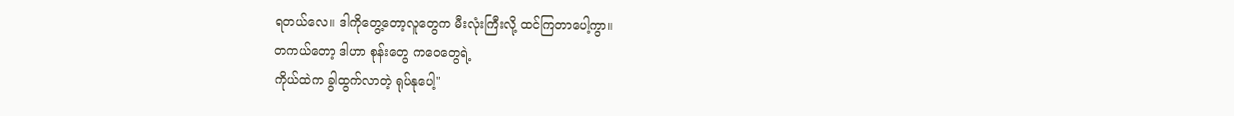ရတယ်လေ။ ဒါကိုတွေ့တော့လူတွေက မီးလုံးကြီးလို့ ထင်ကြတာပေါ့ကွာ။
တကယ်တော့ ဒါဟာ စုန်းတွေ ကဝေတွေရဲ့
ကိုယ်ထဲက ခွါထွက်လာတဲ့ ရုပ်နုပေါ့"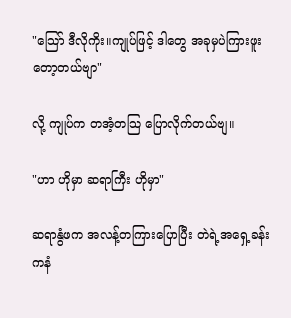"သြော် ဒီလိုကိုး။ကျုပ်ဖြင့် ဒါတွေ အခုမှပဲကြားဖူးတော့တယ်ဗျာ"

လို့ ကျုပ်က တအံ့တသြ ပြောလိုက်တယ်ဗျ။

"ဟာ ဟိုမှာ ဆရာကြီး ဟိုမှာ"

ဆရာနွံဖက အလန့်တကြားပြောပြီး တဲရဲ့အရှေ့ခန်းကနံ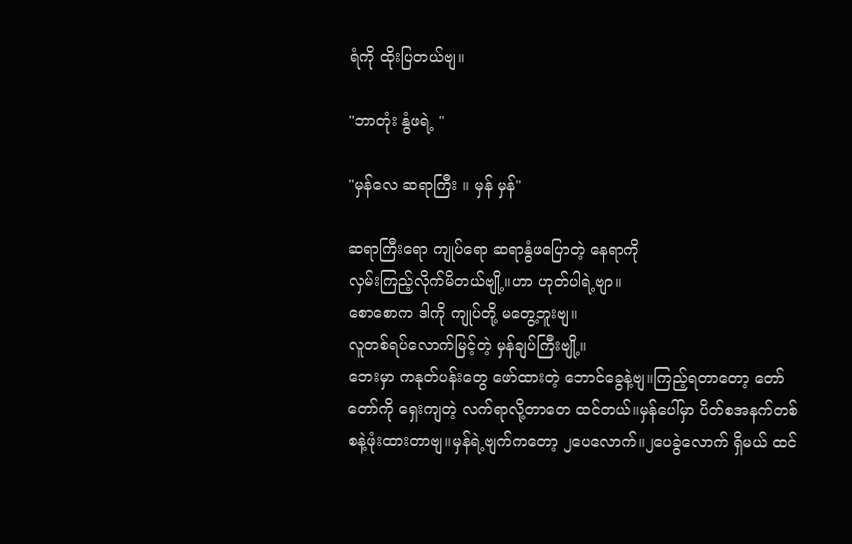ရံကို ထိုးပြတယ်ဗျ။

"ဘာတုံး နွံဖရဲ့ "

"မှန်လေ ဆရာကြီး ။ မှန် မှန်"

ဆရာကြီးရော ကျုပ်ရော ဆရာနွံဖပြောတဲ့ နေရာကို
လှမ်းကြည့်လိုက်မိတယ်ဗျို့။ဟာ ဟုတ်ပါရဲ့ဗျာ။
စောစောက ဒါကို ကျုပ်တို့ မတွေ့ဘူးဗျ။
လူတစ်ရပ်လောက်မြင့်တဲ့ မှန်ချပ်ကြီးဗျို့။
ဘေးမှာ ကနုတ်ပန်းတွေ ဖော်ထားတဲ့ ဘောင်ခွေနဲ့ဗျ။ကြည့်ရတာတော့ တော်တော်ကို ရှေးကျတဲ့ လက်ရာလို့တာတေ ထင်တယ်။မှန်ပေါ်မှာ ပိတ်စအနက်တစ်စနဲ့ဖုံးထားတာဗျ။မှန်ရဲ့ဗျက်ကတော့ ၂ပေလောက်။၂ပေခွဲလောက် ရှိမယ် ထင်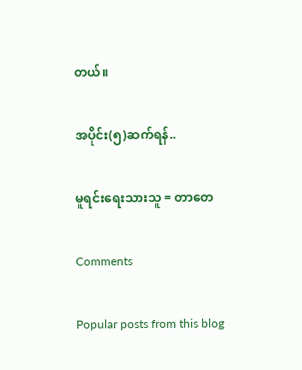တယ်။

အပိုင်း(၅)ဆက်ရန်..

မူရင်းရေးသားသူ = တာတေ

Comments

Popular posts from this blog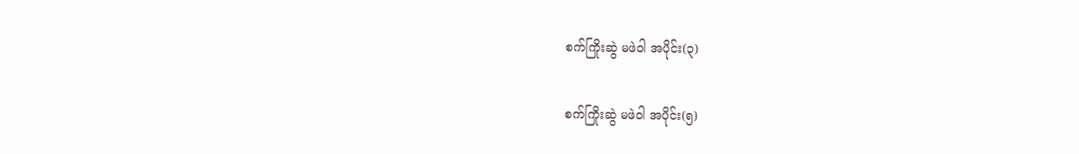စက်ကြိုးဆွဲ မဖဲဝါ အပိုင်း(၃)

စက်ကြိုးဆွဲ မဖဲဝါ အပိုင်း(၅)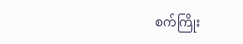စက်ကြိုး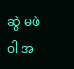ဆွဲ မဖဲဝါ အ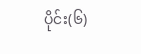ပိုင်း(၆)